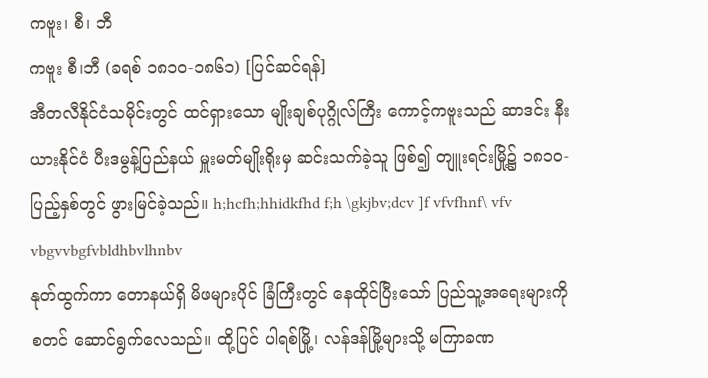ကဗူး၊ စီ၊ ဘီ
ကဗူး စီ၊ဘီ (ခရစ် ၁၈၁ဝ-၁၈၆၁) [ပြင်ဆင်ရန်]
အီတလီနိုင်ငံသမိုင်းတွင် ထင်ရှားသော မျိုးချစ်ပုဂ္ဂိုလ်ကြီး ကောင့်ကဗူးသည် ဆာဒင်း နီးယားနိုင်ငံ ပီးဒမွန့်ပြည်နယ် မှူးမတ်မျိုးရိုးမှ ဆင်းသက်ခဲ့သူ ဖြစ်၍ တျူးရင်းမြို့၌ ၁၈၁ဝ-ပြည့်နှစ်တွင် ဖွားမြင်ခဲ့သည်။ h;hcfh;hhidkfhd f;h \gkjbv;dcv ]f vfvfhnf\ vfv
vbgvvbgfvbldhbvlhnbv
နုတ်ထွက်ကာ တောနယ်ရှိ မိဖများပိုင် ခြံကြီးတွင် နေထိုင်ပြီးသော် ပြည်သူ့အရေးများကို စတင် ဆောင်ရွက်လေသည်။ ထို့ပြင် ပါရစ်မြို့၊ လန်ဒန်မြို့များသို့ မကြာခဏ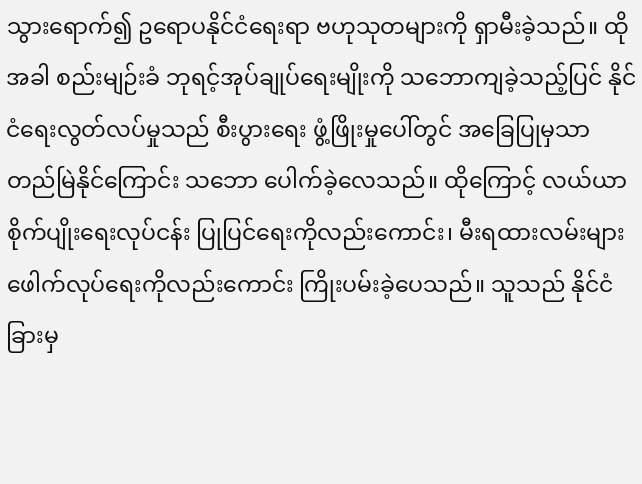သွားရောက်၍ ဥရောပနိုင်ငံရေးရာ ဗဟုသုတများကို ရှာမီးခဲ့သည်။ ထိုအခါ စည်းမျဉ်းခံ ဘုရင့်အုပ်ချုပ်ရေးမျိုးကို သဘောကျခဲ့သည့်ပြင် နိုင်ငံရေးလွတ်လပ်မှုသည် စီးပွားရေး ဖွံ့ဖြိုးမှုပေါ်တွင် အခြေပြုမှသာ တည်မြဲနိုင်ကြောင်း သဘော ပေါက်ခဲ့လေသည်။ ထိုကြောင့် လယ်ယာစိုက်ပျိုးရေးလုပ်ငန်း ပြုပြင်ရေးကိုလည်းကောင်း၊ မီးရထားလမ်းများ ဖေါက်လုပ်ရေးကိုလည်းကောင်း ကြိုးပမ်းခဲ့ပေသည်။ သူသည် နိုင်ငံခြားမှ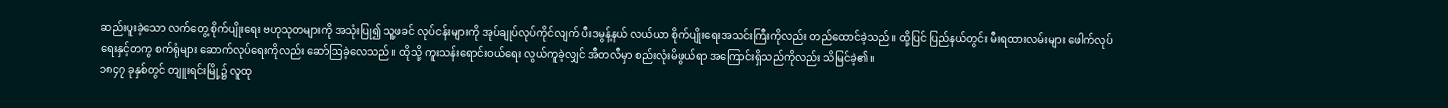ဆည်းပူးခဲ့သော လက်တွေ့ စိုက်ပျိုးရေး ဗဟုသုတများကို အသုံးပြု၍ သူ့ဖခင် လုပ်ငန်းများကို အုပ်ချုပ်လုပ်ကိုင်လျက် ပီးဒမွန့်နယ် လယ်ယာ စိုက်ပျိုးရေးအသင်းကြီးကိုလည်း တည်ထောင်ခဲ့သည်။ ထို့ပြင် ပြည်နယ်တွင်း မီးရထားလမ်းများ ဖေါက်လုပ်ရေးနှင့်တကွ စက်ရုံများ ဆောက်လုပ်ရေးကိုလည်း ဆော်ဩခဲ့လေသည်။ ထိုသို့ ကူးသန်းရောင်းဝယ်ရေး လွယ်ကူခဲ့လျှင် အီတလီမှာ စည်းလုံးမိဖွယ်ရာ အကြောင်းရှိသည်ကိုလည်း သိမြင်ခဲ့၏။
၁၈၄၇ ခုနှစ်တွင် တျူးရင်းမြို့၌ လူထု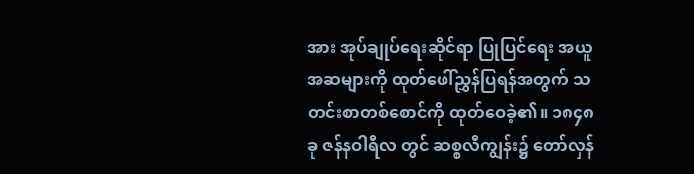အား အုပ်ချုပ်ရေးဆိုင်ရာ ပြုပြင်ရေး အယူအဆများကို ထုတ်ဖေါ်ညွှန်ပြရန်အတွက် သတင်းစာတစ်စောင်ကို ထုတ်ဝေခဲ့၏။ ၁၈၄၈ ခု ဇန်နဝါရီလ တွင် ဆစ္စလီကျွန်း၌ တော်လှန်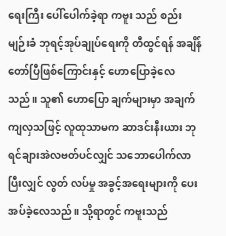ရေးကြီး ပေါ်ပေါက်ခဲ့ရာ ကဗူး သည် စည်းမျဉ်းခံ ဘုရင့်အုပ်ချုပ်ရေးကို တီထွင်ရန် အချိန် တော်ပြီဖြစ်ကြောင်းနှင့် ဟောပြောခဲ့လေသည်။ သူ၏ ဟောပြော ချက်များမှာ အချက်ကျလှသဖြင့် လူထုသာမက ဆာဒင်းနီးယား ဘုရင်ချားအဲလဗတ်ပင်လျှင် သဘောပေါက်လာပြီးလျှင် လွတ် လပ်မှု အခွင့်အရေးများကို ပေးအပ်ခဲ့လေသည်။ သို့ရာတွင် ကဗူးသည်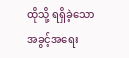ထိုသို့ ရရှိခဲ့သော အခွင့်အရေး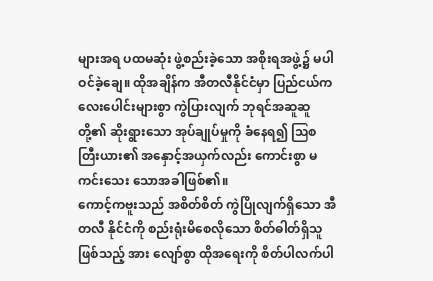များအရ ပထမဆုံး ဖွဲ့စည်းခဲ့သော အစိုးရအဖွဲ့၌ မပါဝင်ခဲ့ချေ။ ထိုအချိန်က အီတလီနိုင်ငံမှာ ပြည်ငယ်ကလေးပေါင်းများစွာ ကွဲပြားလျက် ဘုရင်အဆူဆူတို့၏ ဆိုးရွားသော အုပ်ချုပ်မှုကို ခံနေရ၍ ဩစ တြီးယား၏ အနှောင့်အယှက်လည်း ကောင်းစွာ မကင်းသေး သောအခါဖြစ်၏။
ကောင့်ကဗူးသည် အစိတ်စိတ် ကွဲပြိုလျက်ရှိသော အီတလီ နိုင်ငံကို စည်းရုံးမိစေလိုသော စိတ်ဓါတ်ရှိသူ ဖြစ်သည့် အား လျော်စွာ ထိုအရေးကို စိတ်ပါလက်ပါ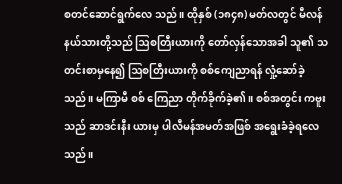စတင်ဆောင်ရွက်လေ သည်။ ထိုနှစ် (၁၈၄၈) မတ်လတွင် မီလန်နယ်သားတို့သည် ဩစတြီးယားကို တော်လှန်သောအခါ သူ၏ သတင်းစာမှနေ၍ ဩစတြီးယားကို စစ်ကျေညာရန် လှုံ့ဆော်ခဲ့သည်။ မကြာမီ စစ် ကြေညာ တိုက်ခိုက်ခဲ့၏။ စစ်အတွင်း ကဗူးသည် ဆာဒင်းနီး ယားမှ ပါလီမန်အမတ်အဖြစ် အရွေးခံခဲ့ရလေသည်။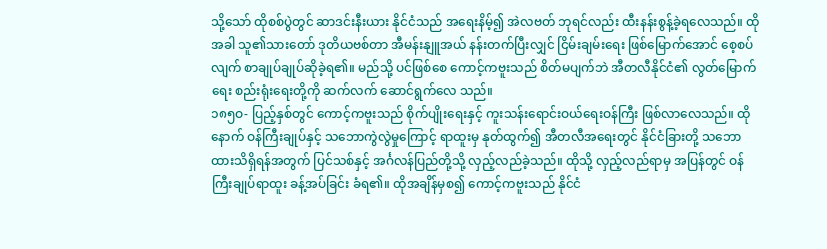သို့သော် ထိုစစ်ပွဲတွင် ဆာဒင်းနီးယား နိုင်ငံသည် အရေးနိမ့်၍ အဲလဗတ် ဘုရင်လည်း ထီးနန်းစွန့်ခဲ့ရလေသည်။ ထိုအခါ သူ၏သားတော် ဒုတိယဗစ်တာ အီမန်းနျူအယ် နန်းတက်ပြီးလျှင် ငြိမ်းချမ်းရေး ဖြစ်မြောက်အောင် စေ့စပ်လျက် စာချုပ်ချုပ်ဆိုခဲ့ရ၏။ မည်သို့ ပင်ဖြစ်စေ ကောင့်ကဗူးသည် စိတ်မပျက်ဘဲ အီတလီနိုင်ငံ၏ လွတ်မြောက်ရေး စည်းရုံးရေးတို့ကို ဆက်လက် ဆောင်ရွက်လေ သည်။
၁၈၅ဝ- ပြည့်နှစ်တွင် ကောင့်ကဗူးသည် စိုက်ပျိုးရေးနှင့် ကူးသန်းရောင်းဝယ်ရေးဝန်ကြီး ဖြစ်လာလေသည်။ ထိုနောက် ဝန်ကြီးချုပ်နှင့် သဘောကွဲလွဲမှုကြောင့် ရာထူးမှ နုတ်ထွက်၍ အီတလီအရေးတွင် နိုင်ငံခြားတို့ သဘောထားသိရှိရန်အတွက် ပြင်သစ်နှင့် အင်္ဂလန်ပြည်တို့သို့ လှည့်လည်ခဲ့သည်။ ထိုသို့ လှည့်လည်ရာမှ အပြန်တွင် ဝန်ကြီးချုပ်ရာထူး ခန့်အပ်ခြင်း ခံရ၏။ ထိုအချိန်မှစ၍ ကောင့်ကဗူးသည် နိုင်ငံ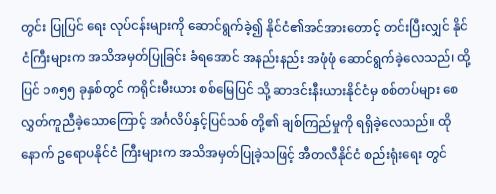တွင်း ပြုပြင် ရေး လုပ်ငန်းများကို ဆောင်ရွက်ခဲ့၍ နိုင်ငံ၏အင်အားတောင့် တင်းပြီးလျှင် နိုင်ငံကြီးများက အသိအမှတ်ပြုခြင်း ခံရအောင် အနည်းနည်း အဖုံဖုံ ဆောင်ရွက်ခဲ့လေသည်၊ ထို့ပြင် ၁၈၅၅ ခုနှစ်တွင် ကရိုင်းမီးယား စစ်မြေပြင် သို့ ဆာဒင်းနီးယားနိုင်ငံမှ စစ်တပ်များ စေလွှတ်ကူညီခဲ့သောကြောင့် အင်္ဂလိပ်နှင့်ပြင်သစ် တို့၏ ချစ်ကြည်မှုကို ရရှိခဲ့လေသည်။ ထိုနောက် ဥရောပနိုင်ငံ ကြီးများက အသိအမှတ်ပြုခဲ့သဖြင့် အီတလီနိုင်ငံ စည်းရုံးရေး တွင်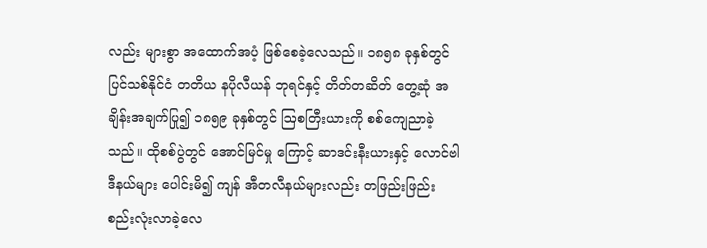လည်း များစွာ အထောက်အပံ့ ဖြစ်စေခဲ့လေသည်။ ၁၈၅၈ ခုနှစ်တွင် ပြင်သစ်နိုင်ငံ တတိယ နပိုလီယန် ဘုရင်နှင့် တိတ်တဆိတ် တွေ့ဆုံ အချိန်းအချက်ပြု၍ ၁၈၅၉ ခုနှစ်တွင် ဩစတြီးယားကို စစ်ကျေညာခဲ့သည်။ ထိုစစ်ပွဲတွင် အောင်မြင်မှု ကြောင့် ဆာဒင်းနီးယားနှင့် လောင်ဗါဒီနယ်များ ပေါင်းမိ၍ ကျန် အီတလီနယ်များလည်း တဖြည်းဖြည်း စည်းလုံးလာခဲ့လေ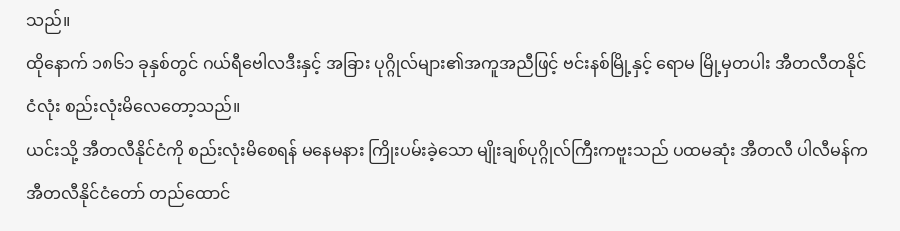သည်။
ထိုနောက် ၁၈၆၁ ခုနှစ်တွင် ဂယ်ရီဗေါလဒီးနှင့် အခြား ပုဂ္ဂိုလ်များ၏အကူအညီဖြင့် ဗင်းနစ်မြို့နှင့် ရောမ မြို့မှတပါး အီတလီတနိုင်ငံလုံး စည်းလုံးမိလေတော့သည်။
ယင်းသို့ အီတလီနိုင်ငံကို စည်းလုံးမိစေရန် မနေမနား ကြိုးပမ်းခဲ့သော မျိုးချစ်ပုဂ္ဂိုလ်ကြီးကဗူးသည် ပထမဆုံး အီတလီ ပါလီမန်က အီတလီနိုင်ငံတော် တည်ထောင်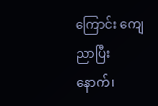ကြောင်း ကျေညာပြီးနောက်၊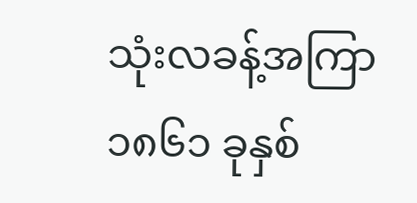သုံးလခန့်အကြာ ၁၈၆၁ ခုနှစ်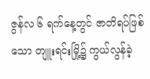ဇွန်လ ၆ ရက်နေ့တွင် ဇာတိရပ်ဖြစ်သော တျူးရင်းမြို့၌ ကွယ်လွန်ခဲ့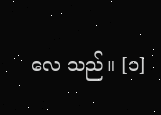လေ သည်။ [၁]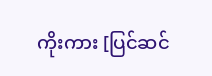ကိုးကား [ပြင်ဆင်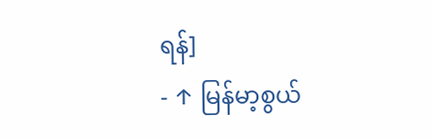ရန်]
- ↑ မြန်မာ့စွယ်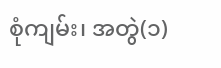စုံကျမ်း၊ အတွဲ(၁)